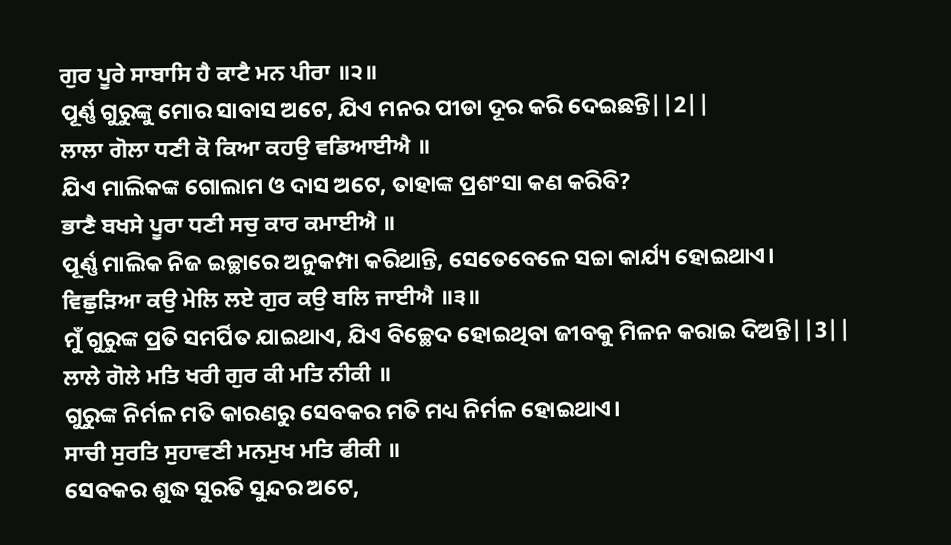ਗੁਰ ਪੂਰੇ ਸਾਬਾਸਿ ਹੈ ਕਾਟੈ ਮਨ ਪੀਰਾ ॥੨॥
ପୂର୍ଣ୍ଣ ଗୁରୁଙ୍କୁ ମୋର ସାବାସ ଅଟେ, ଯିଏ ମନର ପୀଡା ଦୂର କରି ଦେଇଛନ୍ତି||2||
ਲਾਲਾ ਗੋਲਾ ਧਣੀ ਕੋ ਕਿਆ ਕਹਉ ਵਡਿਆਈਐ ॥
ଯିଏ ମାଲିକଙ୍କ ଗୋଲାମ ଓ ଦାସ ଅଟେ, ତାହାଙ୍କ ପ୍ରଶଂସା କଣ କରିବି?
ਭਾਣੈ ਬਖਸੇ ਪੂਰਾ ਧਣੀ ਸਚੁ ਕਾਰ ਕਮਾਈਐ ॥
ପୂର୍ଣ୍ଣ ମାଲିକ ନିଜ ଇଚ୍ଛାରେ ଅନୁକମ୍ପା କରିଥାନ୍ତି, ସେତେବେଳେ ସଚ୍ଚା କାର୍ଯ୍ୟ ହୋଇଥାଏ।
ਵਿਛੁੜਿਆ ਕਉ ਮੇਲਿ ਲਏ ਗੁਰ ਕਉ ਬਲਿ ਜਾਈਐ ॥੩॥
ମୁଁ ଗୁରୁଙ୍କ ପ୍ରତି ସମର୍ପିତ ଯାଇଥାଏ, ଯିଏ ବିଚ୍ଛେଦ ହୋଇଥିବା ଜୀବକୁ ମିଳନ କରାଇ ଦିଅନ୍ତି||3||
ਲਾਲੇ ਗੋਲੇ ਮਤਿ ਖਰੀ ਗੁਰ ਕੀ ਮਤਿ ਨੀਕੀ ॥
ଗୁରୁଙ୍କ ନିର୍ମଳ ମତି କାରଣରୁ ସେବକର ମତି ମଧ୍ୟ ନିର୍ମଳ ହୋଇଥାଏ।
ਸਾਚੀ ਸੁਰਤਿ ਸੁਹਾਵਣੀ ਮਨਮੁਖ ਮਤਿ ਫੀਕੀ ॥
ସେବକର ଶୁଦ୍ଧ ସୁରତି ସୁନ୍ଦର ଅଟେ,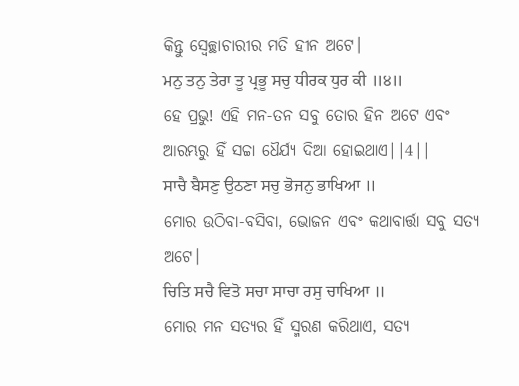କିନ୍ତୁ ସ୍ଵେଚ୍ଛାଚାରୀର ମତି ହୀନ ଅଟେ।
ਮਨੁ ਤਨੁ ਤੇਰਾ ਤੂ ਪ੍ਰਭੂ ਸਚੁ ਧੀਰਕ ਧੁਰ ਕੀ ॥੪॥
ହେ ପ୍ରଭୁ! ଏହି ମନ-ତନ ସବୁ ତୋର ହିନ ଅଟେ ଏବଂ ଆରମ୍ଭରୁ ହିଁ ସଚ୍ଚା ଧୈର୍ଯ୍ୟ ଦିଆ ହୋଇଥାଏ||4||
ਸਾਚੈ ਬੈਸਣੁ ਉਠਣਾ ਸਚੁ ਭੋਜਨੁ ਭਾਖਿਆ ॥
ମୋର ଉଠିବା-ବସିବା, ଭୋଜନ ଏବଂ କଥାବାର୍ତ୍ତା ସବୁ ସତ୍ୟ ଅଟେ।
ਚਿਤਿ ਸਚੈ ਵਿਤੋ ਸਚਾ ਸਾਚਾ ਰਸੁ ਚਾਖਿਆ ॥
ମୋର ମନ ସତ୍ୟର ହିଁ ସ୍ମରଣ କରିଥାଏ, ସତ୍ୟ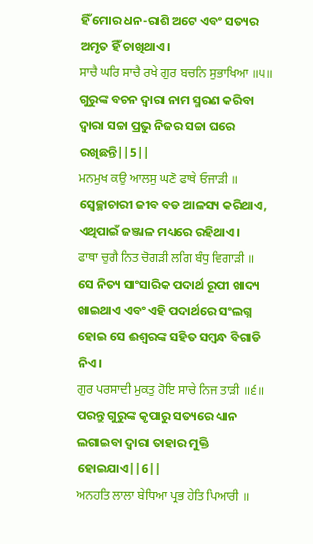ହିଁ ମୋର ଧନ-ରାଶି ଅଟେ ଏବଂ ସତ୍ୟର ଅମୃତ ହିଁ ଚାଖିଥାଏ।
ਸਾਚੈ ਘਰਿ ਸਾਚੈ ਰਖੇ ਗੁਰ ਬਚਨਿ ਸੁਭਾਖਿਆ ॥੫॥
ଗୁରୁଙ୍କ ବଚନ ଦ୍ଵାରା ନାମ ସ୍ମରଣ କରିବା ଦ୍ଵାରା ସଚ୍ଚା ପ୍ରଭୁ ନିଜର ସଚ୍ଚା ଘରେ ରଖିଛନ୍ତି||5||
ਮਨਮੁਖ ਕਉ ਆਲਸੁ ਘਣੋ ਫਾਥੇ ਓਜਾੜੀ ॥
ସ୍ଵେଚ୍ଛାଚାରୀ ଜୀବ ବଡ ଆଳସ୍ୟ କରିଥାଏ, ଏଥିପାଇଁ ଜଞ୍ଜାଳ ମଧ୍ୟରେ ରହିଥାଏ।
ਫਾਥਾ ਚੁਗੈ ਨਿਤ ਚੋਗੜੀ ਲਗਿ ਬੰਧੁ ਵਿਗਾੜੀ ॥
ସେ ନିତ୍ୟ ସାଂସାରିକ ପଦାର୍ଥ ରୂପୀ ଖାଦ୍ୟ ଖାଇଥାଏ ଏବଂ ଏହି ପଦାର୍ଥରେ ସଂଲଗ୍ନ ହୋଇ ସେ ଈଶ୍ବରଙ୍କ ସହିତ ସମ୍ବନ୍ଧ ବିଗାଡି ନିଏ।
ਗੁਰ ਪਰਸਾਦੀ ਮੁਕਤੁ ਹੋਇ ਸਾਚੇ ਨਿਜ ਤਾੜੀ ॥੬॥
ପରନ୍ତୁ ଗୁରୁଙ୍କ କୃପାରୁ ସତ୍ୟରେ ଧ୍ୟାନ ଲଗାଇବା ଦ୍ଵାରା ତାହାର ମୁକ୍ତି ହୋଇଯାଏ||6||
ਅਨਹਤਿ ਲਾਲਾ ਬੇਧਿਆ ਪ੍ਰਭ ਹੇਤਿ ਪਿਆਰੀ ॥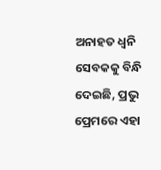ଅନାହତ ଧ୍ୱନି ସେବକକୁ ବିନ୍ଧି ଦେଇଛି, ପ୍ରଭୁ ପ୍ରେମରେ ଏହା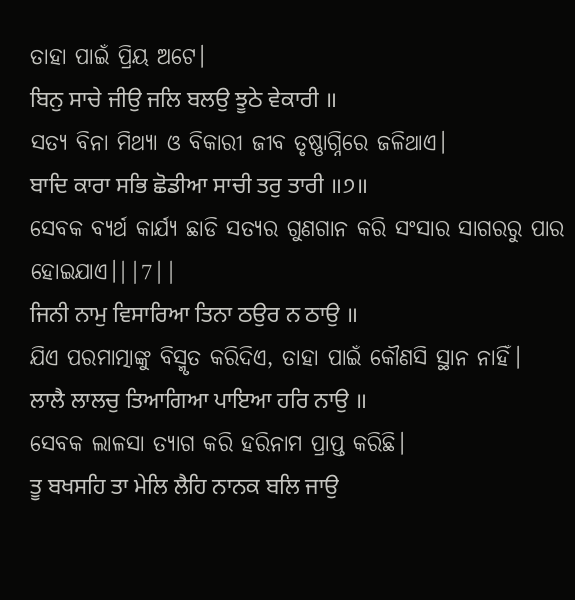ତାହା ପାଇଁ ପ୍ରିୟ ଅଟେ।
ਬਿਨੁ ਸਾਚੇ ਜੀਉ ਜਲਿ ਬਲਉ ਝੂਠੇ ਵੇਕਾਰੀ ॥
ସତ୍ୟ ବିନା ମିଥ୍ୟା ଓ ବିକାରୀ ଜୀବ ତୃଷ୍ଣାଗ୍ନିରେ ଜଳିଥାଏ।
ਬਾਦਿ ਕਾਰਾ ਸਭਿ ਛੋਡੀਆ ਸਾਚੀ ਤਰੁ ਤਾਰੀ ॥੭॥
ସେବକ ବ୍ୟର୍ଥ କାର୍ଯ୍ୟ ଛାଡି ସତ୍ୟର ଗୁଣଗାନ କରି ସଂସାର ସାଗରରୁ ପାର ହୋଇଯାଏ।||7||
ਜਿਨੀ ਨਾਮੁ ਵਿਸਾਰਿਆ ਤਿਨਾ ਠਉਰ ਨ ਠਾਉ ॥
ଯିଏ ପରମାତ୍ମାଙ୍କୁ ବିସ୍ମୃତ କରିଦିଏ, ତାହା ପାଇଁ କୌଣସି ସ୍ଥାନ ନାହିଁ।
ਲਾਲੈ ਲਾਲਚੁ ਤਿਆਗਿਆ ਪਾਇਆ ਹਰਿ ਨਾਉ ॥
ସେବକ ଲାଳସା ତ୍ୟାଗ କରି ହରିନାମ ପ୍ରାପ୍ତ କରିଛି।
ਤੂ ਬਖਸਹਿ ਤਾ ਮੇਲਿ ਲੈਹਿ ਨਾਨਕ ਬਲਿ ਜਾਉ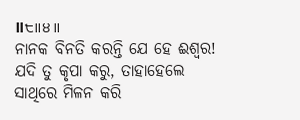॥੮॥੪॥
ନାନକ ବିନତି କରନ୍ତି ଯେ ହେ ଈଶ୍ଵର! ଯଦି ତୁ କୃପା କରୁ, ତାହାହେଲେ ସାଥିରେ ମିଳନ କରି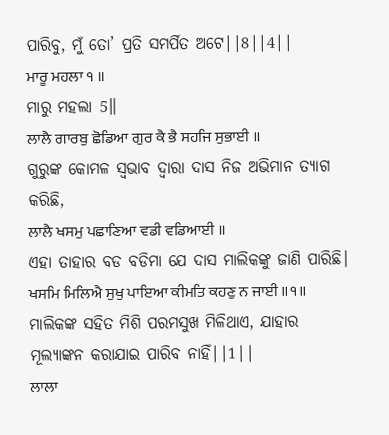ପାରିବୁ, ମୁଁ ତୋ’ ପ୍ରତି ସମର୍ପିତ ଅଟେ||8||4||
ਮਾਰੂ ਮਹਲਾ ੧ ॥
ମାରୁ ମହଲା 5॥
ਲਾਲੈ ਗਾਰਬੁ ਛੋਡਿਆ ਗੁਰ ਕੈ ਭੈ ਸਹਜਿ ਸੁਭਾਈ ॥
ଗୁରୁଙ୍କ କୋମଳ ସ୍ଵଭାବ ଦ୍ଵାରା ଦାସ ନିଜ ଅଭିମାନ ତ୍ୟାଗ କରିଛି,
ਲਾਲੈ ਖਸਮੁ ਪਛਾਣਿਆ ਵਡੀ ਵਡਿਆਈ ॥
ଏହା ତାହାର ବଡ ବଡିମା ଯେ ଦାସ ମାଲିକଙ୍କୁ ଜାଣି ପାରିଛି।
ਖਸਮਿ ਮਿਲਿਐ ਸੁਖੁ ਪਾਇਆ ਕੀਮਤਿ ਕਹਣੁ ਨ ਜਾਈ ॥੧॥
ମାଲିକଙ୍କ ସହିତ ମିଶି ପରମସୁଖ ମିଳିଥାଏ, ଯାହାର ମୂଲ୍ୟାଙ୍କନ କରାଯାଇ ପାରିବ ନାହିଁ||1||
ਲਾਲਾ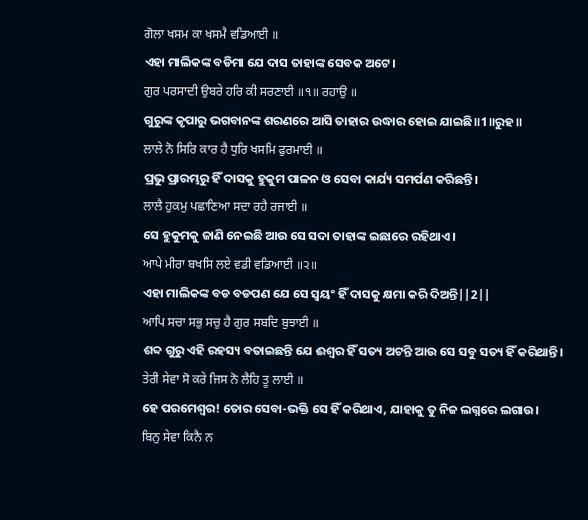ਗੋਲਾ ਖਸਮ ਕਾ ਖਸਮੈ ਵਡਿਆਈ ॥
ଏହା ମାଲିକଙ୍କ ବଡିମା ଯେ ଦାସ ତାହାଙ୍କ ସେବକ ଅଟେ।
ਗੁਰ ਪਰਸਾਦੀ ਉਬਰੇ ਹਰਿ ਕੀ ਸਰਣਾਈ ॥੧॥ ਰਹਾਉ ॥
ଗୁରୁଙ୍କ କୃପାରୁ ଭଗବାନଙ୍କ ଶରଣରେ ଆସି ତାହାର ଉଦ୍ଧାର ହୋଇ ଯାଇଛି॥1॥ରୁହ॥
ਲਾਲੇ ਨੋ ਸਿਰਿ ਕਾਰ ਹੈ ਧੁਰਿ ਖਸਮਿ ਫੁਰਮਾਈ ॥
ପ୍ରଭୁ ପ୍ରାରମ୍ଭରୁ ହିଁ ଦାସକୁ ହୁକୁମ ପାଳନ ଓ ସେବା କାର୍ଯ୍ୟ ସମର୍ପଣ କରିଛନ୍ତି।
ਲਾਲੈ ਹੁਕਮੁ ਪਛਾਣਿਆ ਸਦਾ ਰਹੈ ਰਜਾਈ ॥
ସେ ହୁକୁମକୁ ଜାଣି ନେଇଛି ଆଉ ସେ ସଦା ତାହାଙ୍କ ଇଛାରେ ରହିଥାଏ।
ਆਪੇ ਮੀਰਾ ਬਖਸਿ ਲਏ ਵਡੀ ਵਡਿਆਈ ॥੨॥
ଏହା ମାଲିକଙ୍କ ବଡ ବଡପଣ ଯେ ସେ ସ୍ଵୟଂ ହିଁ ଦାସକୁ କ୍ଷମା କରି ଦିଅନ୍ତି||2||
ਆਪਿ ਸਚਾ ਸਭੁ ਸਚੁ ਹੈ ਗੁਰ ਸਬਦਿ ਬੁਝਾਈ ॥
ଶବ୍ଦ ଗୁରୁ ଏହି ରହସ୍ୟ ବତାଇଛନ୍ତି ଯେ ଈଶ୍ଵର ହିଁ ସତ୍ୟ ଅଟନ୍ତି ଆଉ ସେ ସବୁ ସତ୍ୟ ହିଁ କରିଥାନ୍ତି।
ਤੇਰੀ ਸੇਵਾ ਸੋ ਕਰੇ ਜਿਸ ਨੋ ਲੈਹਿ ਤੂ ਲਾਈ ॥
ହେ ପରମେଶ୍ଵର! ତୋର ସେବା-ଭକ୍ତି ସେ ହିଁ କରିଥାଏ, ଯାହାକୁ ତୁ ନିଜ ଲଗ୍ନରେ ଲଗାଉ।
ਬਿਨੁ ਸੇਵਾ ਕਿਨੈ ਨ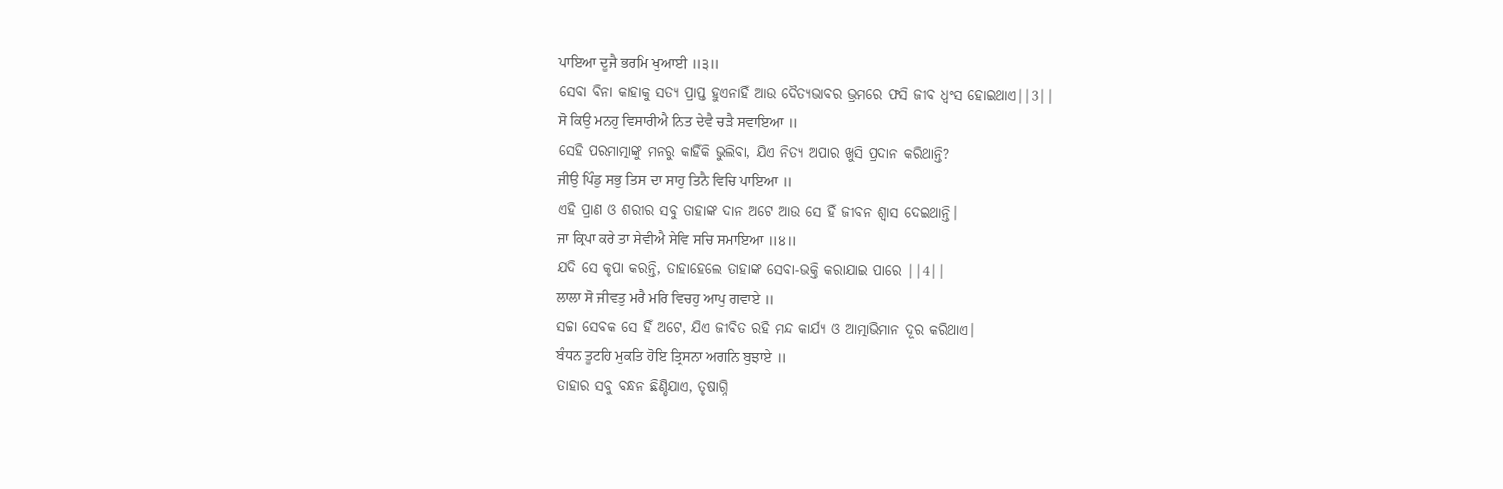ਪਾਇਆ ਦੂਜੈ ਭਰਮਿ ਖੁਆਈ ॥੩॥
ସେବା ବିନା କାହାକୁ ସତ୍ୟ ପ୍ରାପ୍ତ ହୁଏନାହିଁ ଆଉ ଦୈତ୍ୟଭାବର ଭ୍ରମରେ ଫସି ଜୀବ ଧ୍ଵଂସ ହୋଇଥାଏ||3||
ਸੋ ਕਿਉ ਮਨਹੁ ਵਿਸਾਰੀਐ ਨਿਤ ਦੇਵੈ ਚੜੈ ਸਵਾਇਆ ॥
ସେହି ପରମାତ୍ମାଙ୍କୁ ମନରୁ କାହିଁକି ଭୁଲିବା, ଯିଏ ନିତ୍ୟ ଅପାର ଖୁସି ପ୍ରଦାନ କରିଥାନ୍ତି?
ਜੀਉ ਪਿੰਡੁ ਸਭੁ ਤਿਸ ਦਾ ਸਾਹੁ ਤਿਨੈ ਵਿਚਿ ਪਾਇਆ ॥
ଏହି ପ୍ରାଣ ଓ ଶରୀର ସବୁ ତାହାଙ୍କ ଦାନ ଅଟେ ଆଉ ସେ ହିଁ ଜୀବନ ଶ୍ଵାସ ଦେଇଥାନ୍ତି।
ਜਾ ਕ੍ਰਿਪਾ ਕਰੇ ਤਾ ਸੇਵੀਐ ਸੇਵਿ ਸਚਿ ਸਮਾਇਆ ॥੪॥
ଯଦି ସେ କୃପା କରନ୍ତି, ତାହାହେଲେ ତାହାଙ୍କ ସେବା-ଭକ୍ତି କରାଯାଇ ପାରେ ||4||
ਲਾਲਾ ਸੋ ਜੀਵਤੁ ਮਰੈ ਮਰਿ ਵਿਚਹੁ ਆਪੁ ਗਵਾਏ ॥
ସଚ୍ଚା ସେବକ ସେ ହିଁ ଅଟେ, ଯିଏ ଜୀବିତ ରହି ମନ୍ଦ କାର୍ଯ୍ୟ ଓ ଆତ୍ମାଭିମାନ ଦୂର କରିଥାଏ।
ਬੰਧਨ ਤੂਟਹਿ ਮੁਕਤਿ ਹੋਇ ਤ੍ਰਿਸਨਾ ਅਗਨਿ ਬੁਝਾਏ ॥
ତାହାର ସବୁ ବନ୍ଧନ ଛିଣ୍ଡିଯାଏ, ତୃଷାଗ୍ନି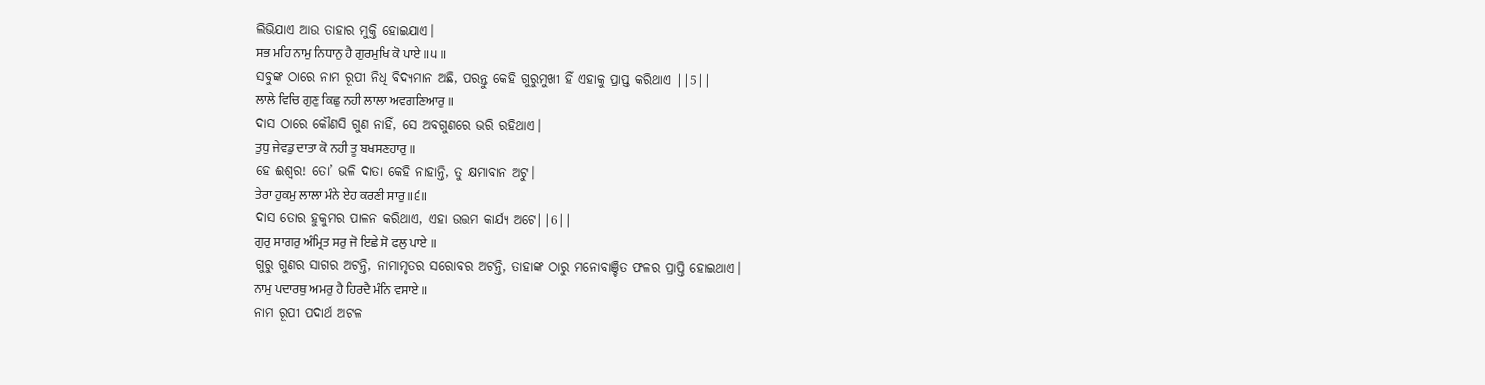ଲିଭିଯାଏ ଆଉ ତାହାର ମୁକ୍ତି ହୋଇଯାଏ।
ਸਭ ਮਹਿ ਨਾਮੁ ਨਿਧਾਨੁ ਹੈ ਗੁਰਮੁਖਿ ਕੋ ਪਾਏ ॥੫॥
ସବୁଙ୍କ ଠାରେ ନାମ ରୂପୀ ନିଧି ବିଦ୍ୟମାନ ଅଛି, ପରନ୍ତୁ କେହି ଗୁରୁମୁଖୀ ହିଁ ଏହାକୁ ପ୍ରାପ୍ତ କରିଥାଏ ||5||
ਲਾਲੇ ਵਿਚਿ ਗੁਣੁ ਕਿਛੁ ਨਹੀ ਲਾਲਾ ਅਵਗਣਿਆਰੁ ॥
ଦାସ ଠାରେ କୌଣସି ଗୁଣ ନାହିଁ, ସେ ଅବଗୁଣରେ ଭରି ରହିଥାଏ।
ਤੁਧੁ ਜੇਵਡੁ ਦਾਤਾ ਕੋ ਨਹੀ ਤੂ ਬਖਸਣਹਾਰੁ ॥
ହେ ଈଶ୍ଵର! ତୋ’ ଭଳି ଦାତା କେହି ନାହାନ୍ତି, ତୁ କ୍ଷମାବାନ ଅଟୁ।
ਤੇਰਾ ਹੁਕਮੁ ਲਾਲਾ ਮੰਨੇ ਏਹ ਕਰਣੀ ਸਾਰੁ ॥੬॥
ଦାସ ତୋର ହୁକୁମର ପାଳନ କରିଥାଏ, ଏହା ଉତ୍ତମ କାର୍ଯ୍ୟ ଅଟେ||6||
ਗੁਰੁ ਸਾਗਰੁ ਅੰਮ੍ਰਿਤ ਸਰੁ ਜੋ ਇਛੇ ਸੋ ਫਲੁ ਪਾਏ ॥
ଗୁରୁ ଗୁଣର ସାଗର ଅଟନ୍ତି, ନାମାମୃତର ସରୋବର ଅଟନ୍ତି, ତାହାଙ୍କ ଠାରୁ ମନୋବାଞ୍ଚିତ ଫଳର ପ୍ରାପ୍ତି ହୋଇଥାଏ।
ਨਾਮੁ ਪਦਾਰਥੁ ਅਮਰੁ ਹੈ ਹਿਰਦੈ ਮੰਨਿ ਵਸਾਏ ॥
ନାମ ରୂପୀ ପଦାର୍ଥ ଅଟଳ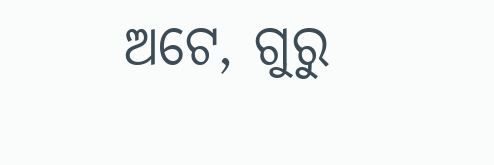ଅଟେ, ଗୁରୁ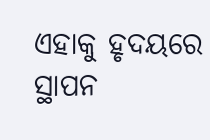ଏହାକୁ ହୃଦୟରେ ସ୍ଥାପନ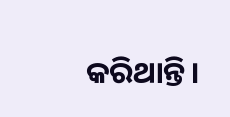କରିଥାନ୍ତି।